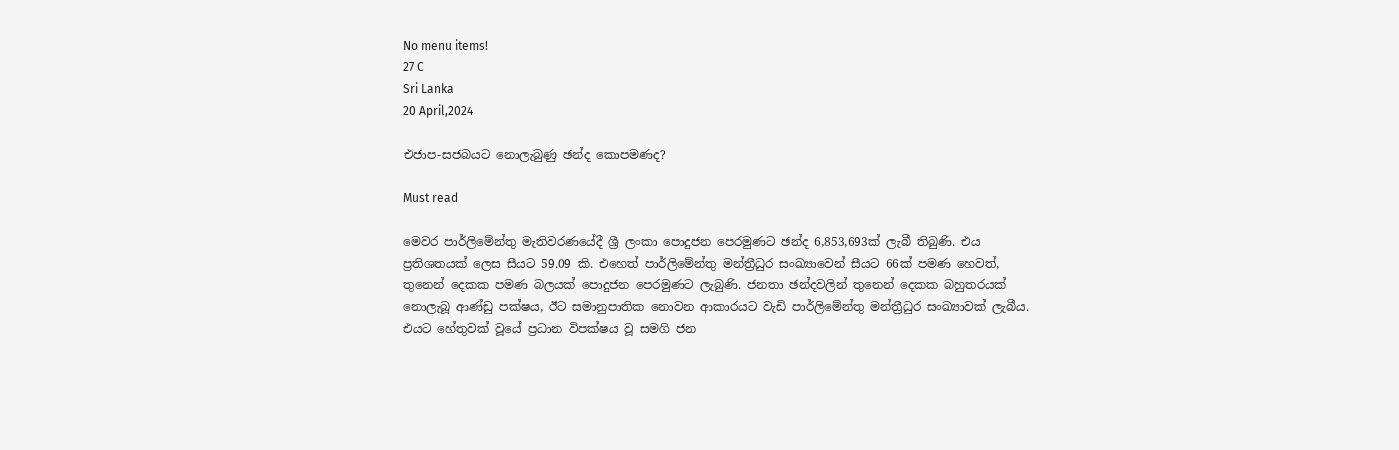No menu items!
27 C
Sri Lanka
20 April,2024

එජාප-සජබයට නොලැබුණු ඡන්ද කොපමණද?

Must read

මෙවර පාර්ලිමේන්තු මැතිවරණයේදී ශ්‍රී ලංකා පොදුජන පෙරමුණට ඡන්ද 6,853,693ක් ලැබී තිබුණි. එය ප්‍රතිශතයක් ලෙස සීයට 59.09 කි. එහෙත් පාර්ලිමේන්තු මන්ත්‍රීධුර සංඛ්‍යාවෙන් සීයට 66ක් පමණ හෙවත්, තුනෙන් දෙකක පමණ බලයක් පොදුජන පෙරමුණට ලැබුණි. ජනතා ඡන්දවලින් තුනෙන් දෙකක බහුතරයක් නොලැබූ ආණ්ඩු පක්ෂය, ඊට සමානුපාතික නොවන ආකාරයට වැඩි පාර්ලිමේන්තු මන්ත්‍රීධුර සංඛ්‍යාවක් ලැබීය. එයට හේතුවක් වූයේ ප්‍රධාන විපක්ෂය වූ සමගි ජන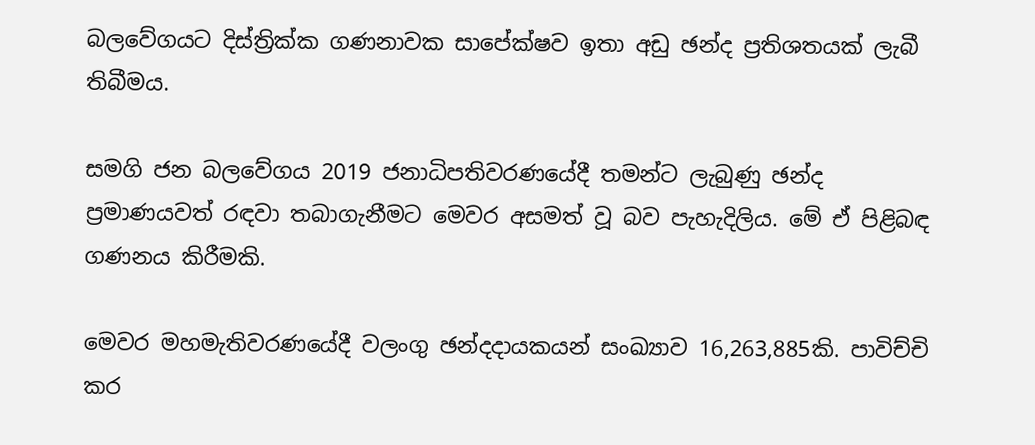බලවේගයට දිස්ත්‍රික්ක ගණනාවක සාපේක්ෂව ඉතා අඩු ඡන්ද ප්‍රතිශතයක් ලැබී තිබීමය.

සමගි ජන බලවේගය 2019 ජනාධිපතිවරණයේදී තමන්ට ලැබුණු ඡන්ද ප්‍රමාණයවත් රඳවා තබාගැනීමට මෙවර අසමත් වූ බව පැහැදිලිය. මේ ඒ පිළිබඳ ගණනය කිරීමකි.

මෙවර මහමැතිවරණයේදී වලංගු ඡන්දදායකයන් සංඛ්‍යාව 16,263,885කි. පාවිච්චි කර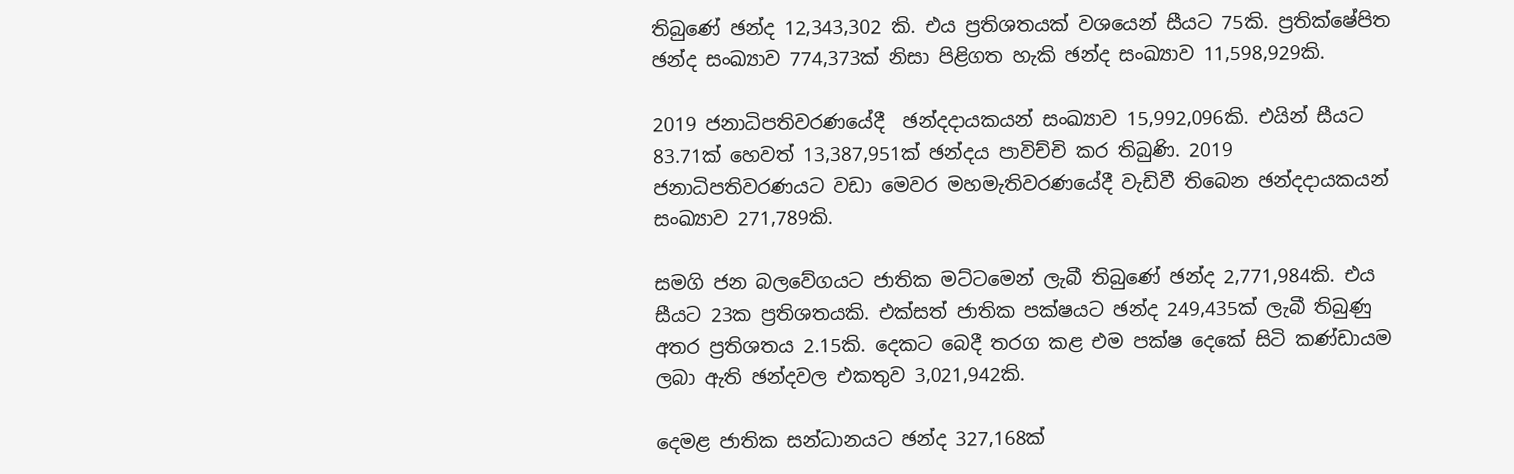තිබුණේ ඡන්ද 12,343,302 කි. එය ප්‍රතිශතයක් වශයෙන් සීයට 75කි. ප්‍රතික්ෂේපිත ඡන්ද සංඛ්‍යාව 774,373ක් නිසා පිළිගත හැකි ඡන්ද සංඛ්‍යාව 11,598,929කි.

2019 ජනාධිපතිවරණයේදී  ඡන්දදායකයන් සංඛ්‍යාව 15,992,096කි. එයින් සීයට 83.71ක් හෙවත් 13,387,951ක් ඡන්දය පාවිච්චි කර තිබුණි. 2019 ජනාධිපතිවරණයට වඩා මෙවර මහමැතිවරණයේදී වැඩිවී තිබෙන ඡන්දදායකයන් සංඛ්‍යාව 271,789කි.

සමගි ජන බලවේගයට ජාතික මට්ටමෙන් ලැබී තිබුණේ ඡන්ද 2,771,984කි. එය සීයට 23ක ප්‍රතිශතයකි. එක්සත් ජාතික පක්ෂයට ඡන්ද 249,435ක් ලැබී තිබුණු අතර ප්‍රතිශතය 2.15කි. දෙකට බෙදී තරග කළ එම පක්ෂ දෙකේ සිටි කණ්ඩායම ලබා ඇති ඡන්දවල එකතුව 3,021,942කි.

දෙමළ ජාතික සන්ධානයට ඡන්ද 327,168ක්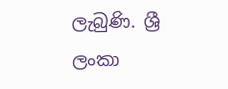ලැබුණි. ශ්‍රී ලංකා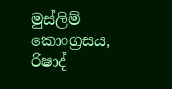මුස්ලිම් කොංග්‍රසය, රිෂාද්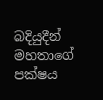බදියුදීන් මහතාගේ පක්ෂය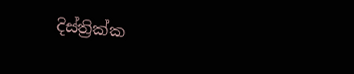දිස්ත්‍රික්ක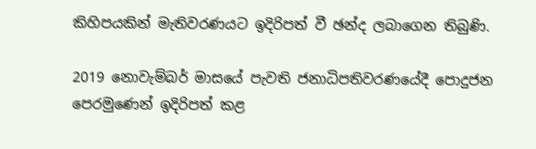කිහිපයකින් මැතිවරණයට ඉදිරිපත් වී ඡන්ද ලබාගෙන තිබුණි.

2019 නොවැම්බර් මාසයේ පැවති ජනාධිපතිවරණයේදී පොදුජන පෙරමුණෙන් ඉදිරිපත් කළ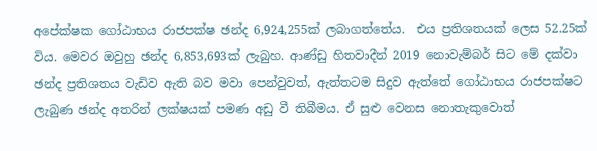අපේක්ෂක ගෝඨාභය රාජපක්ෂ ඡන්ද 6,924,255ක් ලබාගත්තේය.  එය ප්‍රතිශතයක් ලෙස 52.25ක් විය. මෙවර ඔවුහු ඡන්ද 6,853,693ක් ලැබුහ. ආණ්ඩු හිතවාදීන් 2019 නොවැම්බර් සිට මේ දක්වා ඡන්ද ප්‍රතිශතය වැඩිව ඇති බව මවා පෙන්වුවත්, ඇත්තටම සිදුව ඇත්තේ ගෝඨාභය රාජපක්ෂට ලැබුණ ඡන්ද අතරින් ලක්ෂයක් පමණ අඩු වී තිබීමය. ඒ සුළු වෙනස නොතැකුවොත්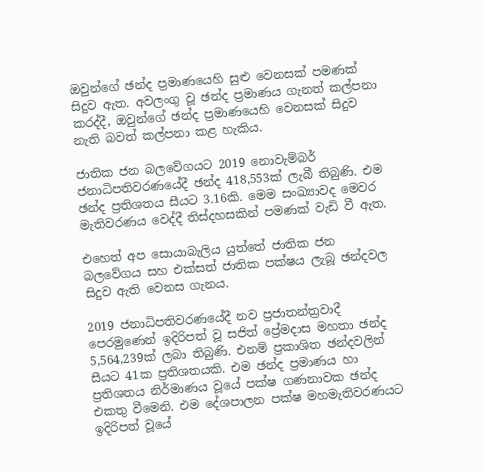ඔවුන්ගේ ඡන්ද ප්‍රමාණයෙහි සුළු වෙනසක් පමණක් සිදුව ඇත. අවලංගු වූ ඡන්ද ප්‍රමාණය ගැනත් කල්පනා කරද්දී, ඔවුන්ගේ ඡන්ද ප්‍රමාණයෙහි වෙනසක් සිදුව නැති බවත් කල්පනා කළ හැකිය.

ජාතික ජන බලවේගයට 2019 නොවැම්බර් ජනාධිපතිවරණයේදී ඡන්ද 418,553ක් ලැබී තිබුණි. එම ඡන්ද ප්‍රතිශතය සීයට 3.16කි. මෙම සංඛ්‍යාවද මෙවර මැතිවරණය වෙද්දී තිස්දහසකින් පමණක් වැඩි වී ඇත.

එහෙත් අප සොයාබැලිය යුත්තේ ජාතික ජන බලවේගය සහ එක්සත් ජාතික පක්ෂය ලැබූ ඡන්දවල සිදුව ඇති වෙනස ගැනය.

2019 ජනාධිපතිවරණයේදී නව ප්‍රජාතන්ත්‍රවාදී පෙරමුණෙන් ඉදිරිපත් වූ සජිත් ප්‍රේමදාස මහතා ඡන්ද 5,564,239ක් ලබා තිබුණි. එනම් ප්‍රකාශිත ඡන්දවලින් සීයට 41ක ප්‍රතිශතයකි. එම ඡන්ද ප්‍රමාණය හා ප්‍රතිශතය නිර්මාණය වූයේ පක්ෂ ගණනාවක ඡන්ද එකතු වීමෙනි. එම දේශපාලන පක්ෂ මහමැතිවරණයට ඉදිරිපත් වූයේ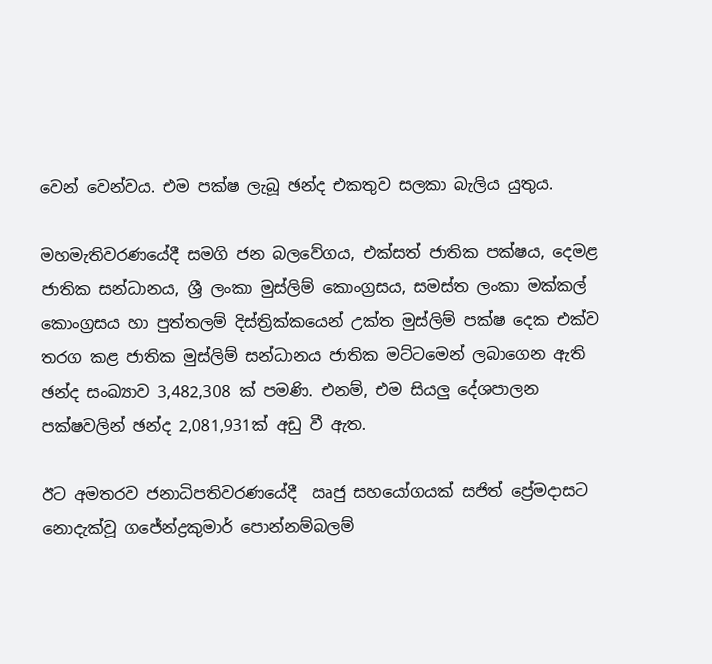වෙන් වෙන්වය. එම පක්ෂ ලැබූ ඡන්ද එකතුව සලකා බැලිය යුතුය.

මහමැතිවරණයේදී සමගි ජන බලවේගය, එක්සත් ජාතික පක්ෂය, දෙමළ ජාතික සන්ධානය, ශ්‍රී ලංකා මුස්ලිම් කොංග්‍රසය, සමස්ත ලංකා මක්කල් කොංග්‍රසය හා පුත්තලම් දිස්ත්‍රික්කයෙන් උක්ත මුස්ලිම් පක්ෂ දෙක එක්ව තරග කළ ජාතික මුස්ලිම් සන්ධානය ජාතික මට්ටමෙන් ලබාගෙන ඇති ඡන්ද සංඛ්‍යාව 3,482,308 ක් පමණි. එනම්, එම සියලු දේශපාලන පක්ෂවලින් ඡන්ද 2,081,931ක් අඩු වී ඇත.

ඊට අමතරව ජනාධිපතිවරණයේදී  ඍජු සහයෝගයක් සජිත් ප්‍රේමදාසට නොදැක්වූ ගජේන්ද්‍රකුමාර් පොන්නම්බලම්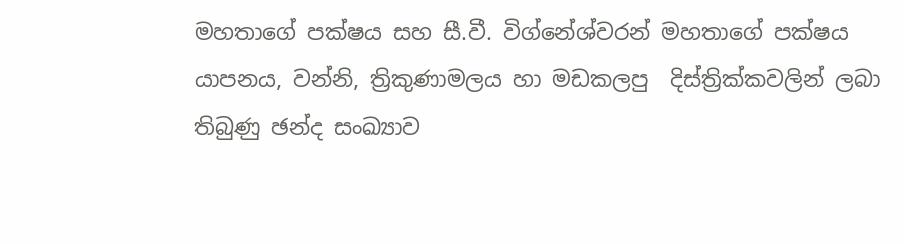මහතාගේ පක්ෂය සහ සී.වී. විග්නේශ්වරන් මහතාගේ පක්ෂය යාපනය, වන්නි, ත්‍රිකුණාමලය හා මඩකලපු  දිස්ත්‍රික්කවලින් ලබා තිබුණු ඡන්ද සංඛ්‍යාව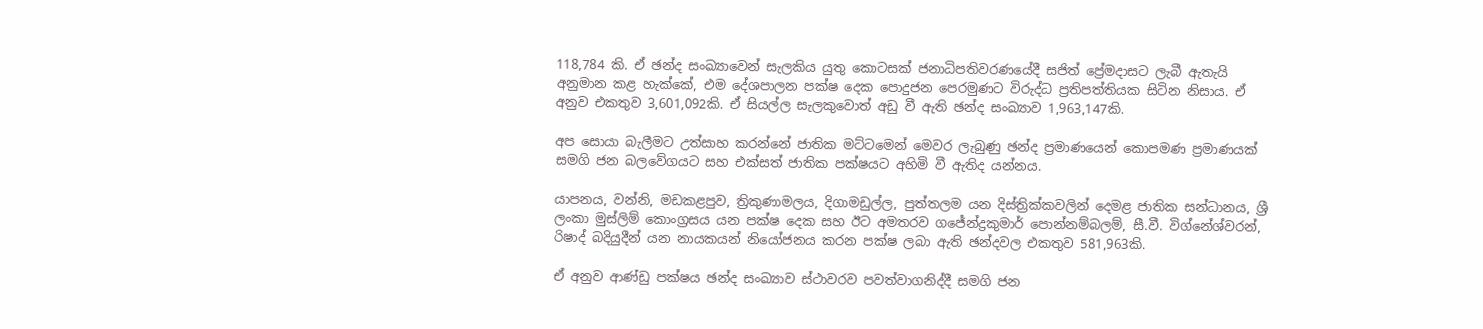118,784 කි. ඒ ඡන්ද සංඛ්‍යාවෙන් සැලකිය යුතු කොටසක් ජනාධිපතිවරණයේදී සජිත් ප්‍රේමදාසට ලැබී ඇතැයි අනුමාන කළ හැක්කේ, එම දේශපාලන පක්ෂ දෙක පොදුජන පෙරමුණට විරුද්ධ ප්‍රතිපත්තියක සිටින නිසාය. ඒ අනුව එකතුව 3,601,092කි. ඒ සියල්ල සැලකුවොත් අඩු වී ඇති ඡන්ද සංඛ්‍යාව 1,963,147කි.

අප සොයා බැලීමට උත්සාහ කරන්නේ ජාතික මට්ටමෙන් මෙවර ලැබුණු ඡන්ද ප්‍රමාණයෙන් කොපමණ ප්‍රමාණයක් සමගි ජන බලවේගයට සහ එක්සත් ජාතික පක්ෂයට අහිමි වී ඇතිද යන්නය.

යාපනය, වන්නි, මඩකළපුව, ත්‍රිකුණාමලය, දිගාමඩුල්ල, පුත්තලම යන දිස්ත්‍රික්කවලින් දෙමළ ජාතික සන්ධානය, ශ්‍රී ලංකා මුස්ලිම් කොංග්‍රසය යන පක්ෂ දෙක සහ ඊට අමතරව ගජේන්ද්‍රකුමාර් පොන්නම්බලම්, සී.වී. විග්නේශ්වරන්, රිෂාද් බදියුදීන් යන නායකයන් නියෝජනය කරන පක්ෂ ලබා ඇති ඡන්දවල එකතුව 581,963කි.

ඒ අනුව ආණ්ඩු පක්ෂය ඡන්ද සංඛ්‍යාව ස්ථාවරව පවත්වාගනිද්දී සමගි ජන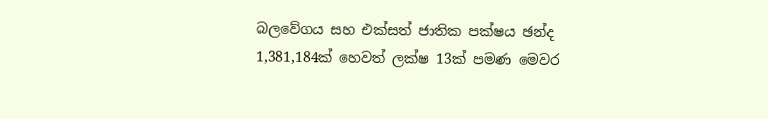බලවේගය සහ එක්සත් ජාතික පක්ෂය ඡන්ද 1,381,184ක් හෙවත් ලක්ෂ 13ක් පමණ මෙවර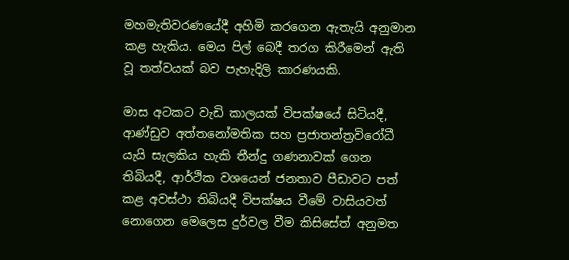මහමැතිවරණයේදී අහිමි කරගෙන ඇතැයි අනුමාන කළ හැකිය. මෙය පිල් බෙදී තරග කිරීමෙන් ඇති වූ තත්වයක් බව පැහැදිලි කාරණයකි.

මාස අටකට වැඩි කාලයක් විපක්ෂයේ සිටියදී, ආණ්ඩුව අත්තනෝමතික සහ ප්‍රජාතන්ත්‍රවිරෝධී යැයි සැලකිය හැකි තීන්දු ගණනාවක් ගෙන තිබියදී, ආර්ථික වශයෙන් ජනතාව පීඩාවට පත් කළ අවස්ථා තිබියදී විපක්ෂය වීමේ වාසියවත් නොගෙන මෙලෙස දුර්වල වීම කිසිසේත් අනුමත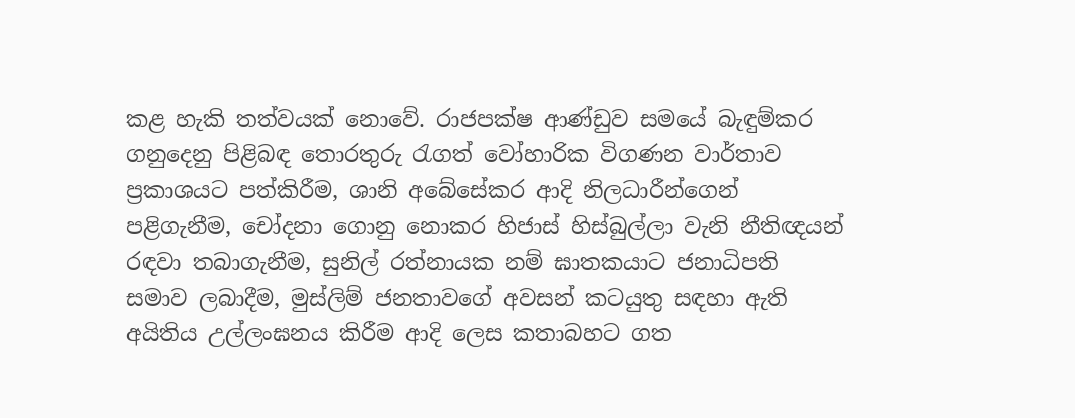කළ හැකි තත්වයක් නොවේ. රාජපක්ෂ ආණ්ඩුව සමයේ බැඳුම්කර ගනුදෙනු පිළිබඳ තොරතුරු රැගත් වෝහාරික විගණන වාර්තාව ප්‍රකාශයට පත්කිරීම, ශානි අබේසේකර ආදි නිලධාරීන්ගෙන් පළිගැනීම, චෝදනා ගොනු නොකර හිජාස් හිස්බුල්ලා වැනි නීතිඥයන් රඳවා තබාගැනීම, සුනිල් රත්නායක නම් ඝාතකයාට ජනාධිපති සමාව ලබාදීම, මුස්ලිම් ජනතාවගේ අවසන් කටයුතු සඳහා ඇති අයිතිය උල්ලංඝනය කිරීම ආදි ලෙස කතාබහට ගත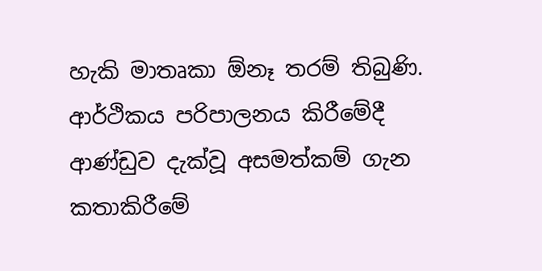හැකි මාතෘකා ඕනෑ තරම් තිබුණි. ආර්ථිකය පරිපාලනය කිරීමේදී ආණ්ඩුව දැක්වූ අසමත්කම් ගැන කතාකිරීමේ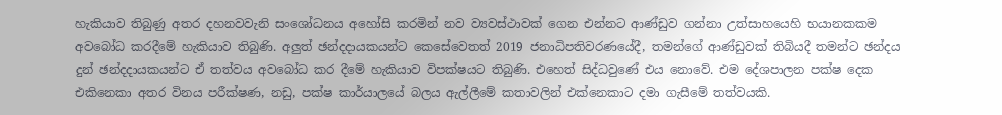හැකියාව තිබුණු අතර දහනවවැනි සංශෝධනය අහෝසි කරමින් නව ව්‍යවස්ථාවක් ගෙන එන්නට ආණ්ඩුව ගන්නා උත්සාහයෙහි භයානකකම අවබෝධ කරදීමේ හැකියාව තිබුණි. අලුත් ඡන්දදායකයන්ට කෙසේවෙතත් 2019 ජනාධිපතිවරණයේදී, තමන්ගේ ආණ්ඩුවක් තිබියදී තමන්ට ඡන්දය දුන් ඡන්දදායකයන්ට ඒ තත්වය අවබෝධ කර දීමේ හැකියාව විපක්ෂයට තිබුණි. එහෙත් සිද්ධවුණේ එය නොවේ. එම දේශපාලන පක්ෂ දෙක එකිනෙකා අතර විනය පරීක්ෂණ, නඩු, පක්ෂ කාර්යාලයේ බලය ඇල්ලීමේ කතාවලින් එක්නෙකාට දමා ගැසීමේ තත්වයකි.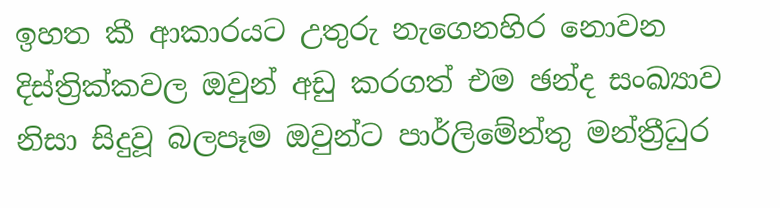ඉහත කී ආකාරයට උතුරු නැගෙනහිර නොවන දිස්ත්‍රික්කවල ඔවුන් අඩු කරගත් එම ඡන්ද සංඛ්‍යාව නිසා සිදුවූ බලපෑම ඔවුන්ට පාර්ලිමේන්තු මන්ත්‍රීධුර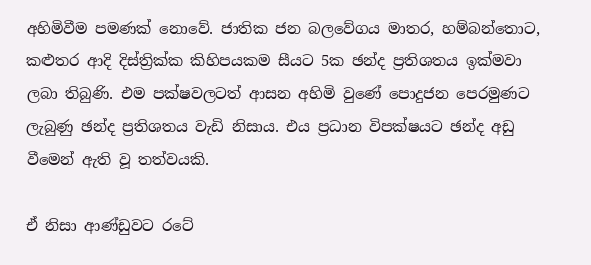අහිමිවීම පමණක් නොවේ. ජාතික ජන බලවේගය මාතර, හම්බන්තොට, කළුතර ආදි දිස්ත්‍රික්ක කිහිපයකම සීයට 5ක ඡන්ද ප්‍රතිශතය ඉක්මවා ලබා තිබුණි. එම පක්ෂවලටත් ආසන අහිමි වුණේ පොදුජන පෙරමුණට ලැබුණු ඡන්ද ප්‍රතිශතය වැඩි නිසාය. එය ප්‍රධාන විපක්ෂයට ඡන්ද අඩු වීමෙන් ඇති වූ තත්වයකි.

ඒ නිසා ආණ්ඩුවට රටේ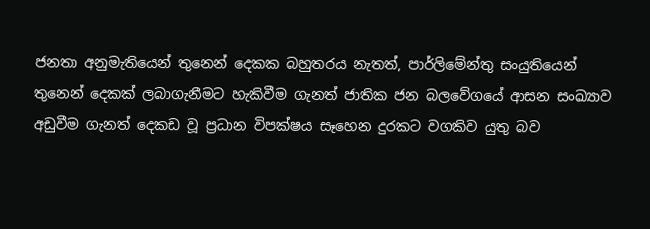ජනතා අනුමැතියෙන් තුනෙන් දෙකක බහුතරය නැතත්, පාර්ලිමේන්තු සංයුතියෙන් තුනෙන් දෙකක් ලබාගැනීමට හැකිවීම ගැනත් ජාතික ජන බලවේගයේ ආසන සංඛ්‍යාව අඩුවීම ගැනත් දෙකඩ වූ ප්‍රධාන විපක්ෂය සෑහෙන දුරකට වගකිව යුතු බව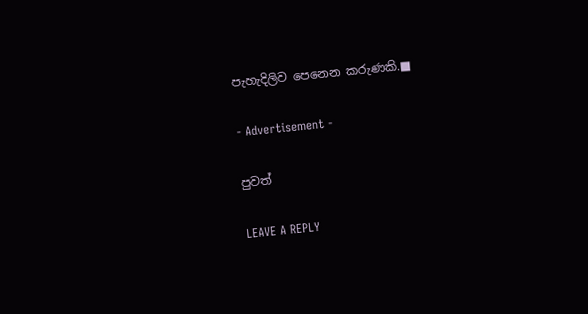පැහැදිලිව පෙනෙන කරුණකි.■

- Advertisement -

පුවත්

LEAVE A REPLY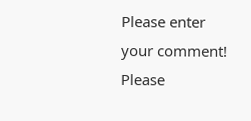Please enter your comment!
Please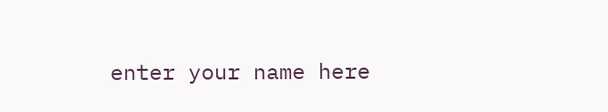enter your name here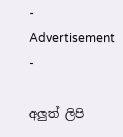- Advertisement -

අලුත් ලිපි